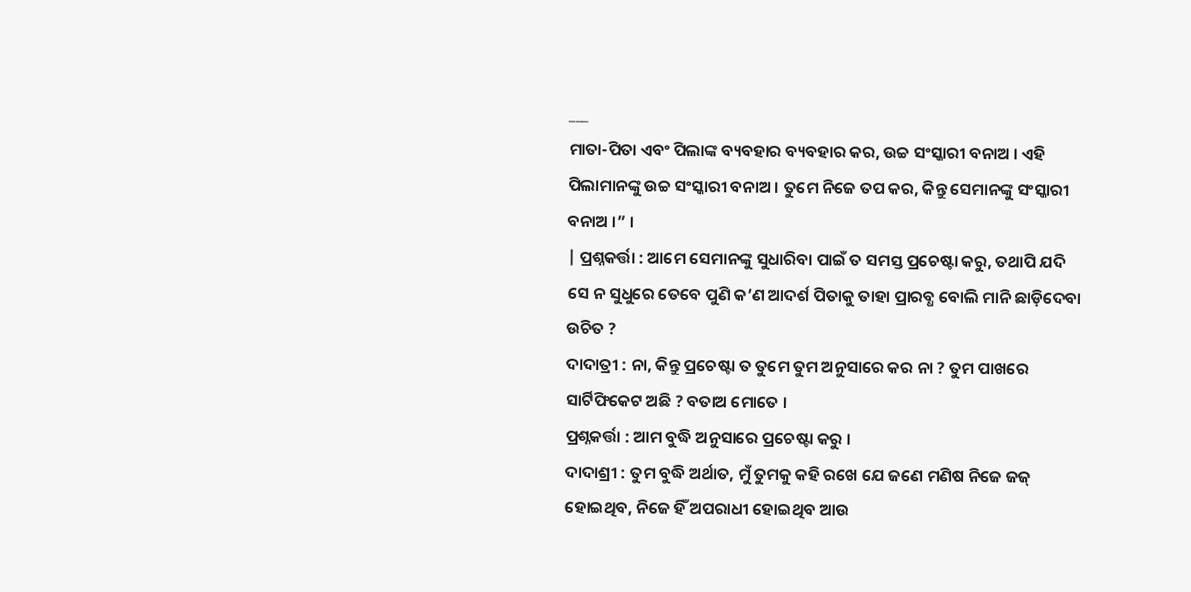___
ମାତା-ପିତା ଏବଂ ପିଲାଙ୍କ ବ୍ୟବହାର ବ୍ୟବହାର କର, ଉଚ୍ଚ ସଂସ୍କାରୀ ବନାଅ । ଏହି ପିଲାମାନଙ୍କୁ ଉଚ୍ଚ ସଂସ୍କାରୀ ବନାଅ । ତୁମେ ନିଜେ ତପ କର, କିନ୍ତୁ ସେମାନଙ୍କୁ ସଂସ୍କାରୀ ବନାଅ ।” ।
| ପ୍ରଶ୍ନକର୍ତ୍ତା : ଆମେ ସେମାନଙ୍କୁ ସୁଧାରିବା ପାଇଁ ତ ସମସ୍ତ ପ୍ରଚେଷ୍ଟା କରୁ, ତଥାପି ଯଦି ସେ ନ ସୁଧୁରେ ତେବେ ପୁଣି କ’ଣ ଆଦର୍ଶ ପିତାକୁ ତାହା ପ୍ରାରବ୍ଧ ବୋଲି ମାନି ଛାଡ଼ିଦେବା ଉଚିତ ?
ଦାଦାତ୍ରୀ : ନା, କିନ୍ତୁ ପ୍ରଚେଷ୍ଟା ତ ତୁମେ ତୁମ ଅନୁସାରେ କର ନା ? ତୁମ ପାଖରେ ସାର୍ଟିଫିକେଟ ଅଛି ? ବତାଅ ମୋତେ ।
ପ୍ରଶ୍ନକର୍ତ୍ତା : ଆମ ବୁଦ୍ଧି ଅନୁସାରେ ପ୍ରଚେଷ୍ଟା କରୁ ।
ଦାଦାଶ୍ରୀ : ତୁମ ବୁଦ୍ଧି ଅର୍ଥାତ, ମୁଁ ତୁମକୁ କହି ରଖେ ଯେ ଜଣେ ମଣିଷ ନିଜେ ଜଜ୍ ହୋଇଥିବ, ନିଜେ ହିଁ ଅପରାଧୀ ହୋଇଥିବ ଆଉ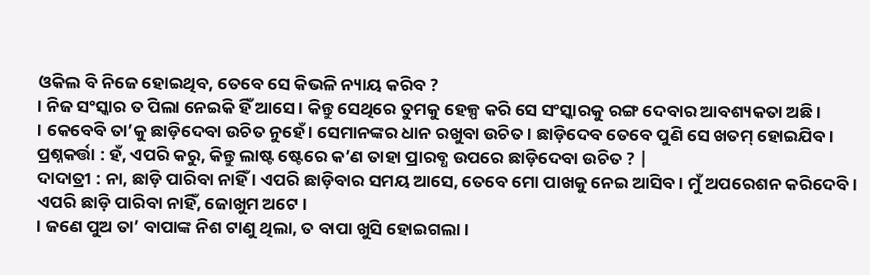ଓକିଲ ବି ନିଜେ ହୋଇଥିବ, ତେବେ ସେ କିଭଳି ନ୍ୟାୟ କରିବ ?
। ନିଜ ସଂସ୍କାର ତ ପିଲା ନେଇକି ହିଁ ଆସେ । କିନ୍ତୁ ସେଥିରେ ତୁମକୁ ହେଳ୍ପ କରି ସେ ସଂସ୍କାରକୁ ରଙ୍ଗ ଦେବାର ଆବଶ୍ୟକତା ଅଛି ।
। କେବେବି ତା’କୁ ଛାଡ଼ିଦେବା ଉଚିତ ନୁହେଁ । ସେମାନଙ୍କର ଧାନ ରଖୁବା ଉଚିତ । ଛାଡ଼ିଦେବ ତେବେ ପୁଣି ସେ ଖତମ୍ ହୋଇଯିବ ।
ପ୍ରଶ୍ନକର୍ତ୍ତା : ହଁ, ଏପରି କରୁ, କିନ୍ତୁ ଲାଷ୍ଟ ଷ୍ଟେରେ କ’ଣ ତାହା ପ୍ରାରବ୍ଧ ଉପରେ ଛାଡ଼ିଦେବା ଉଚିତ ? |
ଦାଦାତ୍ରୀ : ନା, ଛାଡ଼ି ପାରିବା ନାହିଁ । ଏପରି ଛାଡ଼ିବାର ସମୟ ଆସେ, ତେବେ ମୋ ପାଖକୁ ନେଇ ଆସିବ । ମୁଁ ଅପରେଶନ କରିଦେବି । ଏପରି ଛାଡ଼ି ପାରିବା ନାହିଁ, ଜୋଖୁମ ଅଟେ ।
। ଜଣେ ପୁଅ ତା’ ବାପାଙ୍କ ନିଶ ଟାଣୁ ଥିଲା, ତ ବାପା ଖୁସି ହୋଇଗଲା ।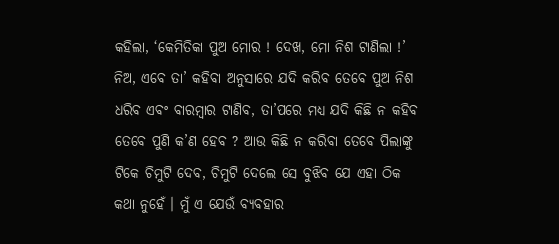କହିଲା, ‘କେମିତିକା ପୁଅ ମୋର ! ଦେଖ, ମୋ ନିଶ ଟାଣିଲା !’ ନିଅ, ଏବେ ତା’ କହିବା ଅନୁସାରେ ଯଦି କରିବ ତେବେ ପୁଅ ନିଶ ଧରିବ ଏବଂ ବାରମ୍ବାର ଟାଣିବ, ତା’ପରେ ମଧ୍ୟ ଯଦି କିଛି ନ କହିବ ତେବେ ପୁଣି କ’ଣ ହେବ ? ଆଉ କିଛି ନ କରିବା ତେବେ ପିଲାଙ୍କୁ ଟିକେ ଚିମୁଟି ଦେବ, ଚିମୁଟି ଦେଲେ ସେ ବୁଝିବ ଯେ ଏହା ଠିକ କଥା ନୁହେଁ । ମୁଁ ଏ ଯେଉଁ ବ୍ୟବହାର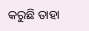କରୁଛି ତାହା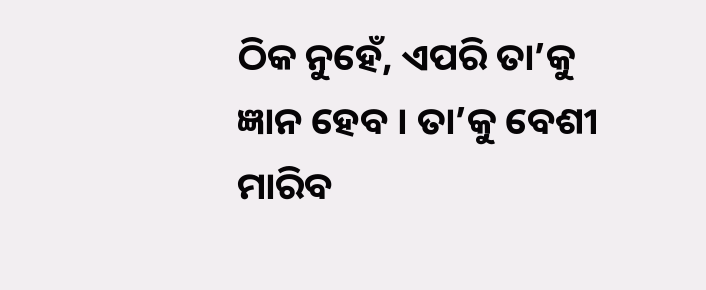ଠିକ ନୁହେଁ, ଏପରି ତା’କୁ ଜ୍ଞାନ ହେବ । ତା’କୁ ବେଶୀ ମାରିବ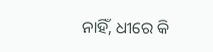ନାହିଁ, ଧୀରେ କି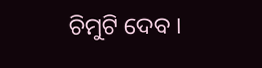ଚିମୁଟି ଦେବ ।